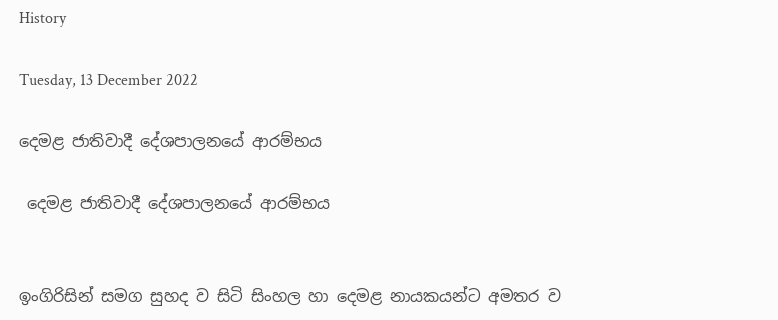History

Tuesday, 13 December 2022

දෙමළ ජාතිවාදී දේශපාලනයේ ආරම්භය

 දෙමළ ජාතිවාදී දේශපාලනයේ ආරම්භය


ඉංගිරිසින් සමග සුහද ව සිටි සිංහල හා දෙමළ නායකයන්ට අමතර ව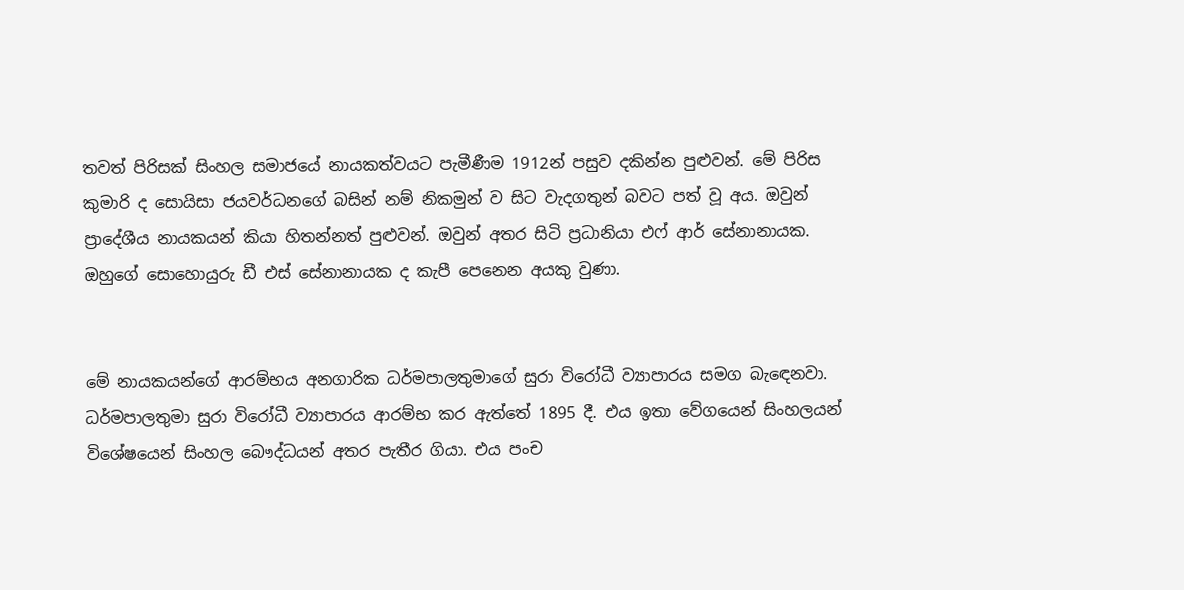තවත් පිරිසක් සිංහල සමාජයේ නායකත්වයට පැමීණීම 1912න් පසුව දකින්න පුළුවන්. මේ පිරිස කුමාරි ද සොයිසා ජයවර්ධනගේ බසින් නම් නිකමුන් ව සිට වැදගතුන් බවට පත් වූ අය. ඔවුන් ප්‍රාදේශීය නායකයන් කියා හිතන්නත් පුළුවන්. ඔවුන් අතර සිටි ප්‍රධානියා එෆ් ආර් සේනානායක. ඔහුගේ සොහොයුරු ඩී එස් සේනානායක ද කැපී පෙනෙන අයකු වුණා.


මේ නායකයන්ගේ ආරම්භය අනගාරික ධර්මපාලතුමාගේ සුරා විරෝධී ව්‍යාපාරය සමග බැඳෙනවා. ධර්මපාලතුමා සුරා විරෝධී ව්‍යාපාරය ආරම්භ කර ඇත්තේ 1895 දී. එය ඉතා වේගයෙන් සිංහලයන් විශේෂයෙන් සිංහල බෞද්ධයන් අතර පැතීර ගියා. එය පංච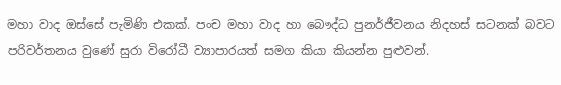මහා වාද ඔස්සේ පැමිණි එකක්. පංච මහා වාද හා බෞද්ධ පුනර්ජීවනය නිදහස් සටනක් බවට පරිවර්තනය වුණේ සුරා විරෝධී ව්‍යාපාරයත් සමග කියා කියන්න පුළුවන්.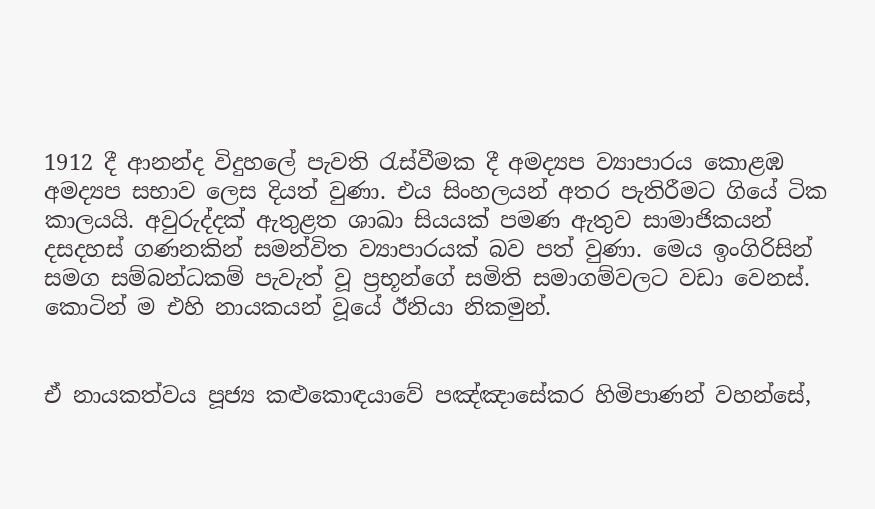1912 දී ආනන්ද විදුහලේ පැවති රැස්වීමක දී අමද්‍යප ව්‍යාපාරය කොළඹ අමද්‍යප සභාව ලෙස දියත් වුණා. එය සිංහලයන් අතර පැතිරීමට ගියේ ටික කාලයයි. අවුරුද්දක් ඇතුළත ශාඛා සියයක් පමණ ඇතුව සාමාජිකයන් දසදහස් ගණනකින් සමන්විත ව්‍යාපාරයක් බව පත් වුණා. මෙය ඉංගිරිසින් සමග සම්බන්ධකම් පැවැත් වූ ප්‍රභූන්ගේ සමිති සමාගම්වලට වඩා වෙනස්. කොටින් ම එහි නායකයන් වූයේ ඊනියා නිකමුන්.


ඒ නායකත්වය පූජ්‍ය කළුකොඳයාවේ පඤ්ඤාසේකර හිමිපාණන් වහන්සේ,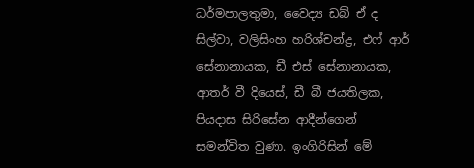ධර්මපාලතුමා, වෛද්‍ය ඩබ් ඒ ද සිල්වා, වලිසිංහ හරිශ්චන්ද්‍ර, එෆ් ආර් සේනානායක, ඩී එස් සේනානායක, ආතර් වී දියෙස්, ඩී බී ජයතිලක, පියදාස සිරිසේන ආදීන්ගෙන් සමන්විත වුණා. ඉංගිරිසින් මේ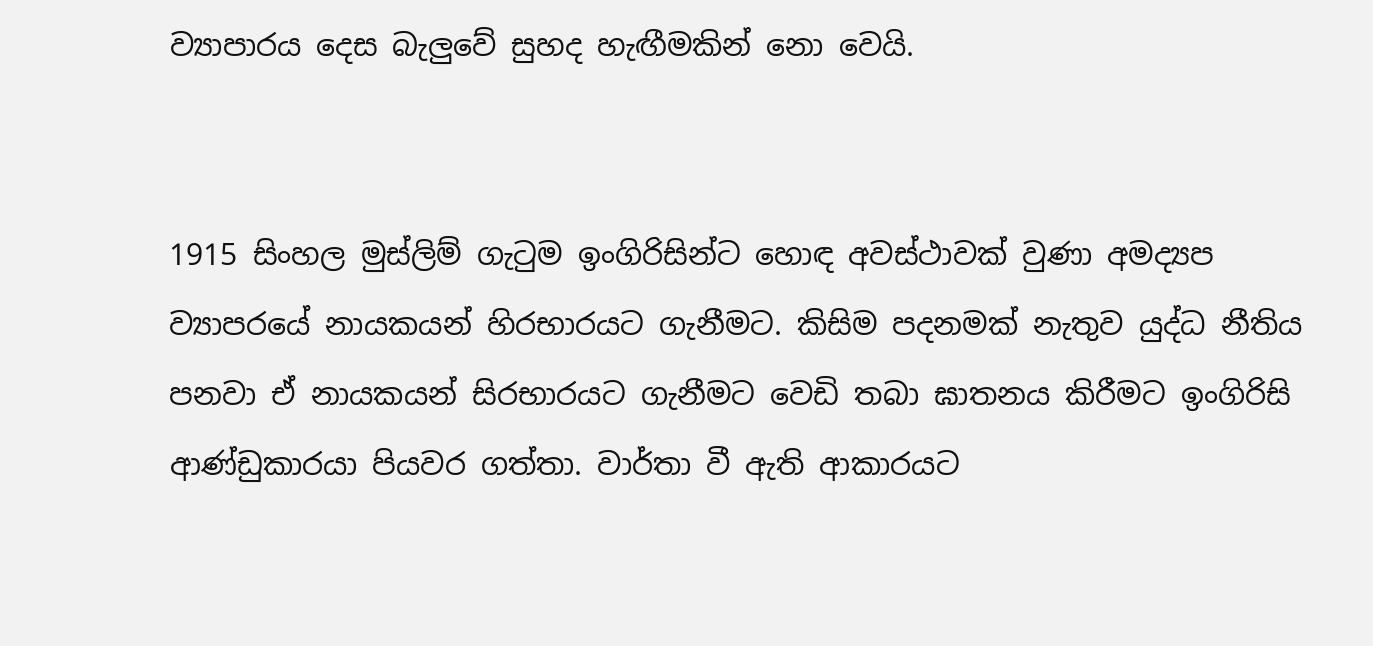ව්‍යාපාරය දෙස බැලුවේ සුහද හැඟීමකින් නො වෙයි.


1915 සිංහල මුස්ලිම් ගැටුම ඉංගිරිසින්ට හොඳ අවස්ථාවක් වුණා අමද්‍යප ව්‍යාපරයේ නායකයන් හිරභාරයට ගැනීමට. කිසිම පදනමක් නැතුව යුද්ධ නීතිය පනවා ඒ නායකයන් සිරභාරයට ගැනීමට වෙඩි තබා ඝාතනය කිරීමට ඉංගිරිසි ආණ්ඩුකාරයා පියවර ගත්තා. වාර්තා වී ඇති ආකාරයට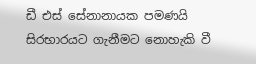ඩී එස් සේනානායක පමණයි සිරභාරයට ගැනීමට නොහැකි වී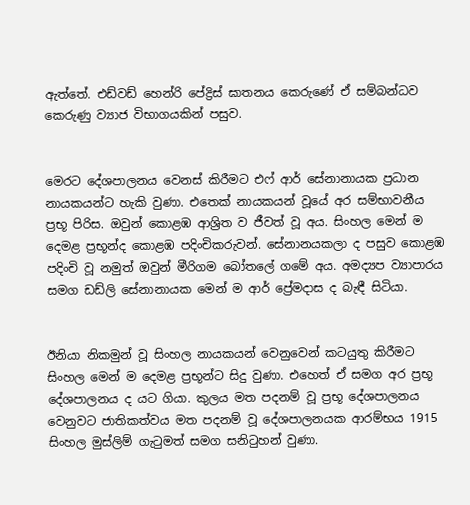ඇත්තේ. එඩ්වඩ් හෙන්රි පේද්‍රිස් ඝාතනය කෙරුණේ ඒ සම්බන්ධව කෙරුණු ව්‍යාජ විභාගයකින් පසුව.


මෙරට දේශපාලනය වෙනස් කිරීමට එෆ් ආර් සේනානායක ප්‍රධාන නායකයන්ට හැකි වුණා. එතෙක් නායකයන් වූයේ අර සම්භාවනීය ප්‍රභූ පිරිස. ඔවුන් කොළඹ ආශ්‍රිත ව ජීවත් වූ අය. සිංහල මෙන් ම දෙමළ ප්‍රභූන්ද කොළඹ පදිංචිකරුවන්. සේනානයකලා ද පසුව කොළඹ පදිංචි වූ නමුත් ඔවුන් මීරිගම බෝතලේ ගමේ අය. අමද්‍යප ව්‍යාපාරය සමග ඩඩ්ලි සේනානායක මෙන් ම ආර් ප්‍රේමදාස ද බැඳී සිටියා.


ඊනියා නිකමුන් වූ සිංහල නායකයන් වෙනුවෙන් කටයුතු කිරීමට සිංහල මෙන් ම දෙමළ ප්‍රභූන්ට සිදු වුණා. එහෙත් ඒ සමග අර ප්‍රභූ දේශපාලනය ද යට ගියා. කුලය මත පදනම් වූ ප්‍රභූ දේශපාලනය වෙනුවට ජාතිකත්වය මත පදනම් වූ දේශපාලනයක ආරම්භය 1915 සිංහල මුස්ලිම් ගැටුමත් සමග සනිටුහන් වුණා.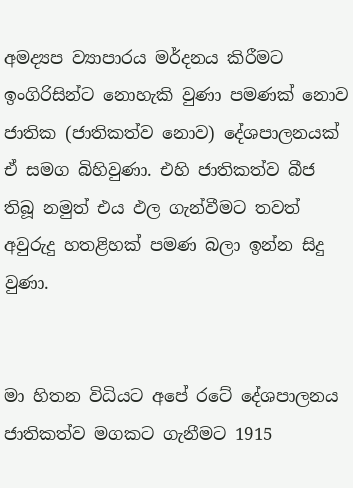අමද්‍යප ව්‍යාපාරය මර්දනය කිරීමට ඉංගිරිසින්ට නොහැකි වුණා පමණක් නොව ජාතික (ජාතිකත්ව නොව) දේශපාලනයක් ඒ සමග බිහිවුණා. එහි ජාතිකත්ව බීජ තිබූ නමුත් එය ඵල ගැන්වීමට තවත් අවුරුදු හතළිහක් පමණ බලා ඉන්න සිදු වුණා.


මා හිතන විධියට අපේ රටේ දේශපාලනය ජාතිකත්ව මගකට ගැනීමට 1915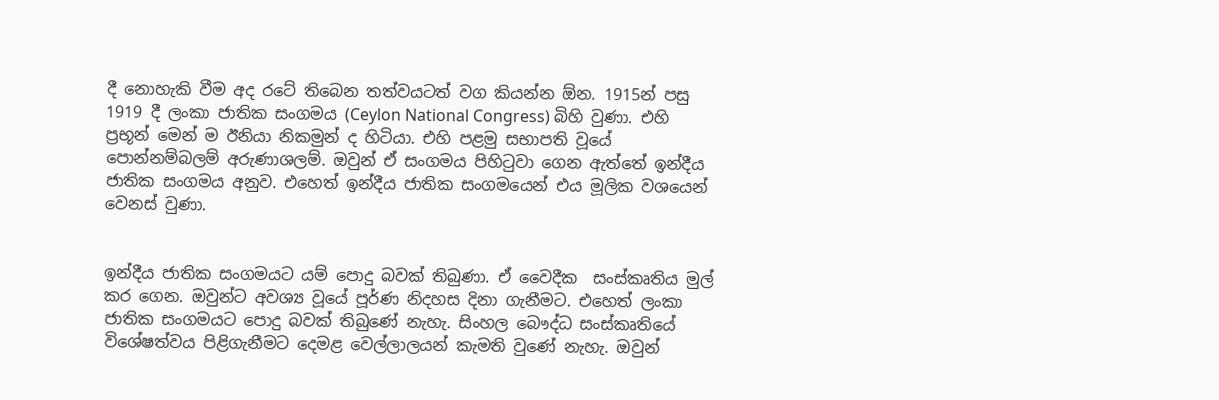දී නොහැකි වීම අද රටේ තිබෙන තත්වයටත් වග කියන්න ඕන. 1915න් පසු 1919 දී ලංකා ජාතික සංගමය (Ceylon National Congress) බිහි වුණා. එහි ප්‍රභූන් මෙන් ම ඊනියා නිකමුන් ද හිටියා. එහි පළමු සභාපති වූයේ පොන්නම්බලම් අරුණාශලම්. ඔවුන් ඒ සංගමය පිහිටුවා ගෙන ඇත්තේ ඉන්දීය ජාතික සංගමය අනුව. එහෙත් ඉන්දීය ජාතික සංගමයෙන් එය මූලික වශයෙන් වෙනස් වුණා.


ඉන්දීය ජාතික සංගමයට යම් පොදු බවක් තිබුණා. ඒ වෛදීක  සංස්කෘතිය මුල් කර ගෙන. ඔවුන්ට අවශ්‍ය වූයේ පූර්ණ නිදහස දිනා ගැනීමට. එහෙත් ලංකා ජාතික සංගමයට පොදු බවක් තිබුණේ නැහැ. සිංහල බෞද්ධ සංස්කෘතියේ විශේෂත්වය පිළිගැනීමට දෙමළ වෙල්ලාලයන් කැමති වුණේ නැහැ. ඔවුන්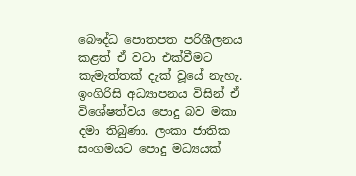බෞද්ධ පොතපත පරිශීලනය කළත් ඒ වටා එක්වීමට කැමැත්තක් දැක් වූයේ නැහැ. ඉංගිරිසි අධ්‍යාපනය විසින් ඒ විශේෂත්වය පොදු බව මකා දමා තිබුණා. ලංකා ජාතික සංගමයට පොදු මධ්‍යයක්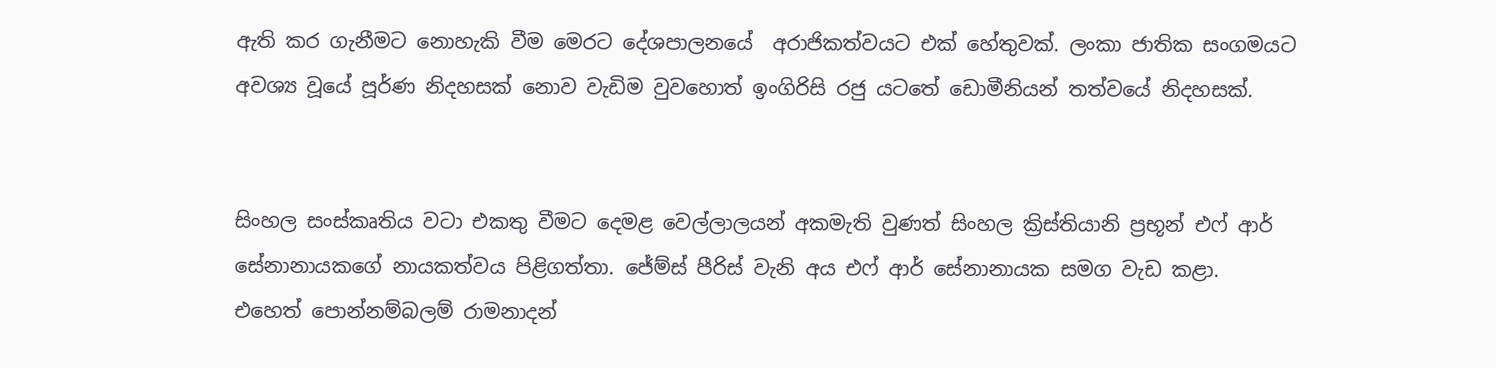ඇති කර ගැනීමට නොහැකි වීම මෙරට දේශපාලනයේ  අරාජිකත්වයට එක් හේතුවක්. ලංකා ජාතික සංගමයට අවශ්‍ය වූයේ පූර්ණ නිදහසක් නොව වැඩිම වුවහොත් ඉංගිරිසි රජු යටතේ ඩොමීනියන් තත්වයේ නිදහසක්.


සිංහල සංස්කෘතිය වටා එකතු වීමට දෙමළ වෙල්ලාලයන් අකමැති වුණත් සිංහල ක්‍රිස්තියානි ප්‍රභූන් එෆ් ආර් සේනානායකගේ නායකත්වය පිළිගත්තා. ජේම්ස් පීරිස් වැනි අය එෆ් ආර් සේනානායක සමග වැඩ කළා. එහෙත් පොන්නම්බලම් රාමනාදන්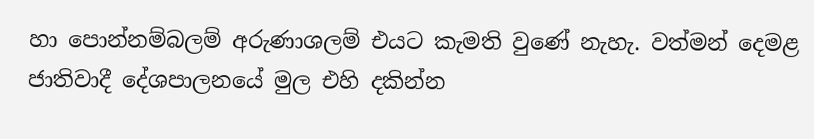හා පොන්නම්බලම් අරුණාශලම් එයට කැමති වුණේ නැහැ. වත්මන් දෙමළ ජාතිවාදී දේශපාලනයේ මුල එහි දකින්න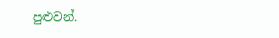පුළුවන්.